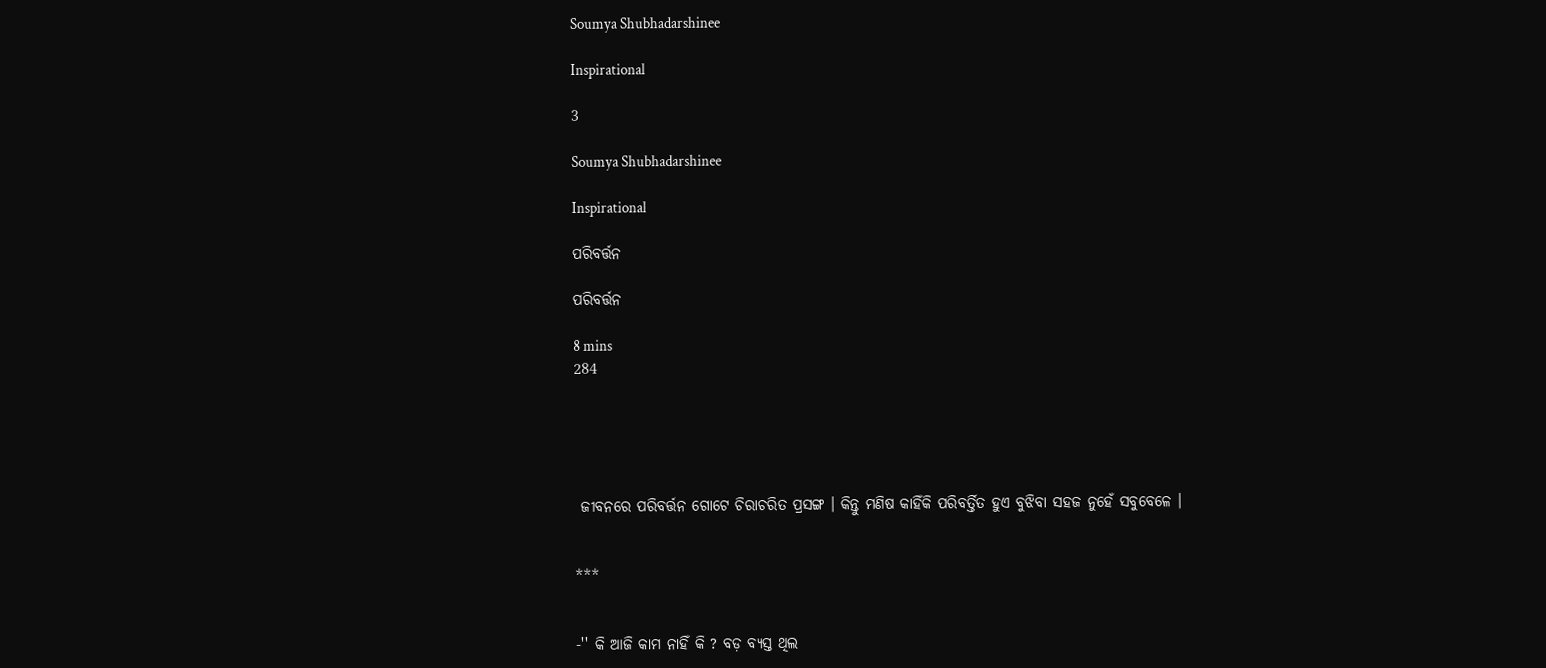Soumya Shubhadarshinee

Inspirational

3

Soumya Shubhadarshinee

Inspirational

ପରିବର୍ତ୍ତନ

ପରିବର୍ତ୍ତନ

8 mins
284





 ଜୀବନରେ ପରିବର୍ତ୍ତନ ଗୋଟେ ଚିରାଚରିତ ପ୍ରସଙ୍ଗ । କିନ୍ତୁ ମଣିଷ କାହିଁକି ପରିବର୍ତ୍ତିତ ହୁଏ ବୁଝିବା ସହଜ ନୁହେଁ ସବୁବେଳେ ।


***


-'' କି ଆଜି କାମ ନାହିଁ କି ? ବଡ଼ ବ୍ୟସ୍ତ ଥିଲ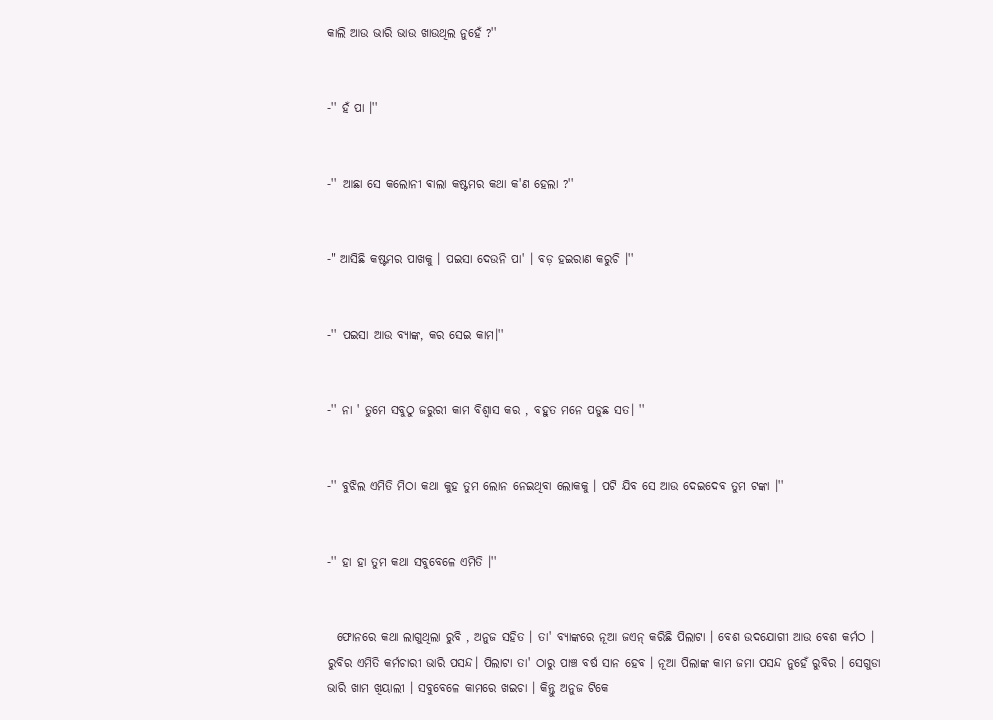କାଲି ଆଉ ଭାରି ଭାଉ ଖାଉଥିଲ ନୁହେଁ ?''


-'' ହଁ ପା ।''


-'' ଆଛା ସେ କଲୋନୀ ଵାଲା କଷ୍ଟମର କଥା କ'ଣ ହେଲା ?''


-" ଆସିଛି କଷ୍ଟମର ପାଖକୁ । ପଇସା ଦେଉନି ପା' । ବଡ଼ ହଇରାଣ କରୁଚି ।''


-'' ପଇସା ଆଉ ବ୍ୟାଙ୍କ, କର ସେଇ କାମ।''


-'' ନା ' ତୁମେ ସବୁଠୁ ଜରୁରୀ କାମ ବିଶ୍ୱାସ କର , ବହୁତ ମନେ ପଡୁଛ ସତ। ''


-'' ବୁଝିଲ ଏମିତି ମିଠା କଥା କୁହ ତୁମ ଲୋନ ନେଇଥିବା ଲୋକକୁ । ପଟି ଯିବ ସେ ଆଉ ଦେଇଦେବ ତୁମ ଟଙ୍କା ।''


-'' ହା ହା ତୁମ କଥା ସବୁବେଳେ ଏମିତି ।''


  ଫୋନରେ କଥା ଲାଗୁଥିଲା ରୁବି , ଅନୁଜ ସହିତ । ତା' ବ୍ୟାଙ୍କରେ ନୂଆ ଜଏନ୍ କରିଛି ପିଲାଟା । ବେଶ ଉଦଯୋଗୀ ଆଉ ବେଶ କର୍ମଠ । ରୁବିର ଏମିତି କର୍ମଚାରୀ ଭାରି ପସନ୍ଦ। ପିଲାଟା ତା' ଠାରୁ ପାଞ୍ଚ ବର୍ଷ ସାନ ହେବ । ନୂଆ ପିଲାଙ୍କ କାମ ଜମା ପସନ୍ଦ ନୁହେଁ ରୁବିର । ସେଗୁଡା ଭାରି ଖାମ ଖିୟାଲୀ । ସବୁବେଳେ କାମରେ ଖଇଚା । କିନ୍ତୁ ଅନୁଜ ଟିକେ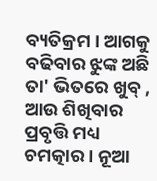ବ୍ୟତିକ୍ରମ । ଆଗକୁ ବଢିବାର ଝୁଙ୍କ ଅଛି ତା' ଭିତରେ ଖୁବ୍ , ଆଉ ଶିଖିବାର ପ୍ରବୃତ୍ତି ମଧ୍ୟ ଚମତ୍କାର । ନୂଆ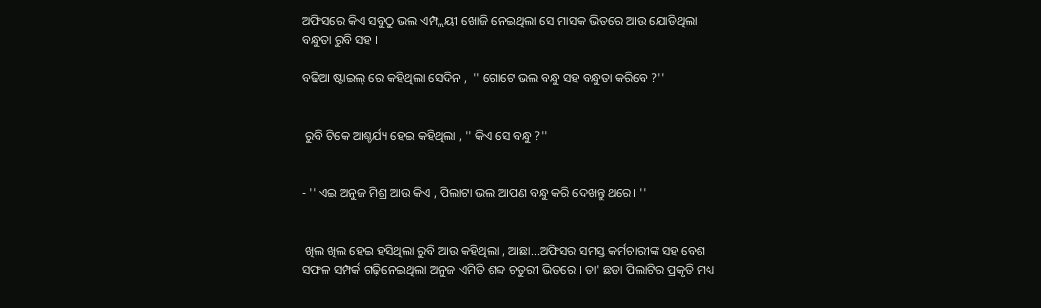ଅଫିସରେ କିଏ ସବୁଠୁ ଭଲ ଏମ୍ପ୍ଲୟୀ ଖୋଜି ନେଇଥିଲା ସେ ମାସକ ଭିତରେ ଆଉ ଯୋଡିଥିଲା ବନ୍ଧୁତା ରୁବି ସହ ।

ବଢିଆ ଷ୍ଟାଇଲ୍ ରେ କହିଥିଲା ସେଦିନ ,  '' ଗୋଟେ ଭଲ ବନ୍ଧୁ ସହ ବନ୍ଧୁତା କରିବେ ?''


 ରୁବି ଟିକେ ଆଶ୍ଚର୍ଯ୍ୟ ହେଇ କହିଥିଲା , '' କିଏ ସେ ବନ୍ଧୁ ?''


- '' ଏଇ ଅନୁଜ ମିଶ୍ର ଆଉ କିଏ , ପିଲାଟା ଭଲ ଆପଣ ବନ୍ଧୁ କରି ଦେଖନ୍ତୁ ଥରେ। ''


 ଖିଲ ଖିଲ ହେଇ ହସିଥିଲା ରୁବି ଆଉ କହିଥିଲା , ଆଛା...ଅଫିସର ସମସ୍ତ କର୍ମଚାରୀଙ୍କ ସହ ବେଶ ସଫଳ ସମ୍ପର୍କ ଗଢ଼ିନେଇଥିଲା ଅନୁଜ ଏମିତି ଶବ୍ଦ ଚତୁରୀ ଭିତରେ । ତା' ଛଡା ପିଲାଟିର ପ୍ରକୃତି ମଧ୍ୟ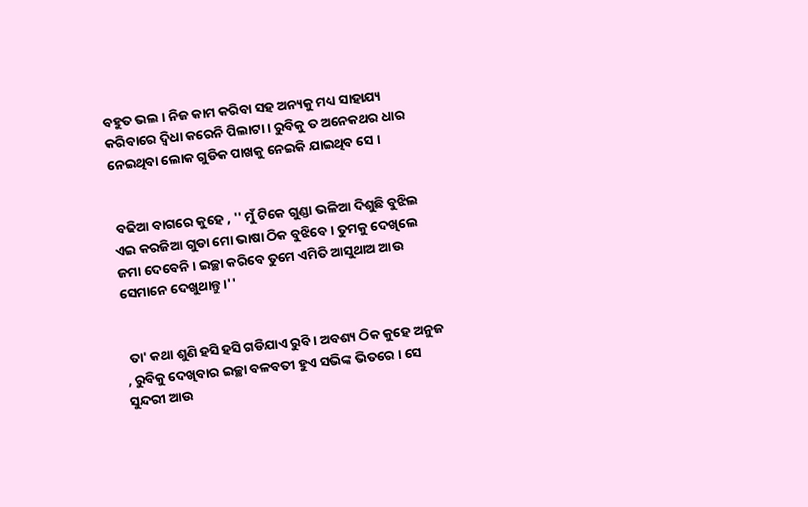ବହୁତ ଭଲ । ନିଜ କାମ କରିବା ସହ ଅନ୍ୟକୁ ମଧ୍ୟ ସାହାଯ୍ୟ କରିବାରେ ଦ୍ଵିଧା କରେନି ପିଲାଟା । ରୁବିକୁ ତ ଅନେକଥର ଧାର ନେଇଥିବା ଲୋକ ଗୁଡିକ ପାଖକୁ ନେଇକି ଯାଇଥିବ ସେ ।


 ବଢିଆ ବାଗରେ କୁହେ , '' ମୁଁ ଟିକେ ଗୁଣ୍ଡା ଭଳିଆ ଦିଶୁଛି ବୁଝିଲ ଏଇ କରଜିଆ ଗୁଡା ମୋ ଭାଷା ଠିକ ବୁଝିବେ । ତୁମକୁ ଦେଖିଲେ ଜମା ଦେବେନି । ଇଚ୍ଛା କରିବେ ତୁମେ ଏମିତି ଆସୁଥାଅ ଆଉ ସେମାନେ ଦେଖୁଥାନ୍ତୁ ।''


 ତା' କଥା ଶୁଣି ହସି ହସି ଗଡିଯାଏ ରୁବି । ଅବଶ୍ୟ ଠିକ କୁହେ ଅନୁଜ , ରୁବିକୁ ଦେଖିବାର ଇଚ୍ଛା ବଳବତୀ ହୁଏ ସଭିଙ୍କ ଭିତରେ । ସେ ସୁନ୍ଦରୀ ଆଉ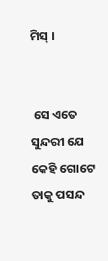ମିସ୍ ।


 ସେ ଏତେ ସୁନ୍ଦରୀ ଯେ କେହି ଗୋଟେ ତାକୁ ପସନ୍ଦ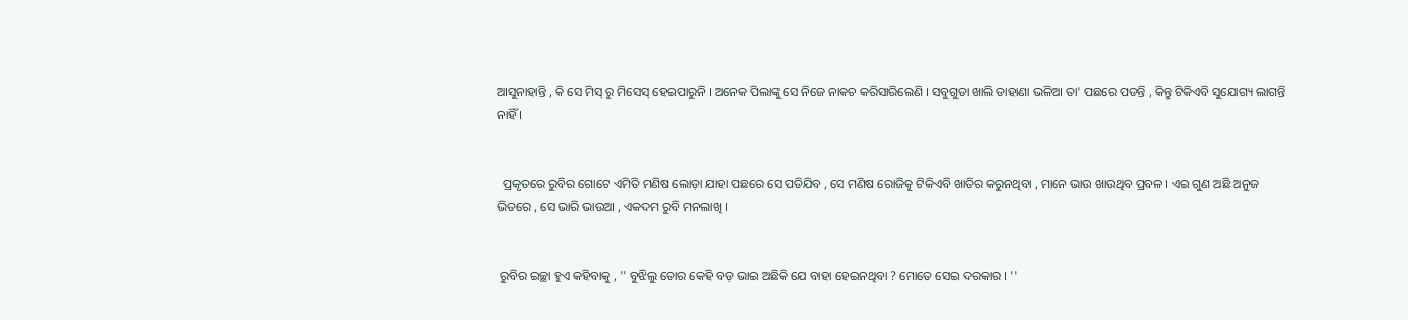ଆସୁନାହାନ୍ତି , କି ସେ ମିସ୍ ରୁ ମିସେସ୍ ହେଇପାରୁନି । ଅନେକ ପିଲାଙ୍କୁ ସେ ନିଜେ ନାକଚ କରିସାରିଲେଣି । ସବୁଗୁଡା ଖାଲି ଡାହାଣା ଭଳିଆ ତା' ପଛରେ ପଡନ୍ତି , କିନ୍ତୁ ଟିକିଏବି ସୁଯୋଗ୍ୟ ଲାଗନ୍ତି ନାହିଁ ।


  ପ୍ରକୃତରେ ରୁବିର ଗୋଟେ ଏମିତି ମଣିଷ ଲୋଡ଼ା ଯାହା ପଛରେ ସେ ପଡିଯିବ , ସେ ମଣିଷ ରୋଜିକୁ ଟିକିଏବି ଖାତିର କରୁନଥିବା , ମାନେ ଭାଉ ଖାଉଥିବ ପ୍ରବଳ । ଏଇ ଗୁଣ ଅଛି ଅନୁଜ ଭିତରେ , ସେ ଭାରି ଭାଉଆ , ଏକଦମ ରୁବି ମନଲାଖି ।


 ରୁବିର ଇଚ୍ଛା ହୁଏ କହିବାକୁ , '' ବୁଝିଲୁ ତୋର କେହି ବଡ଼ ଭାଇ ଅଛିକି ଯେ ବାହା ହେଇନଥିବା ? ମୋତେ ସେଇ ଦରକାର । ''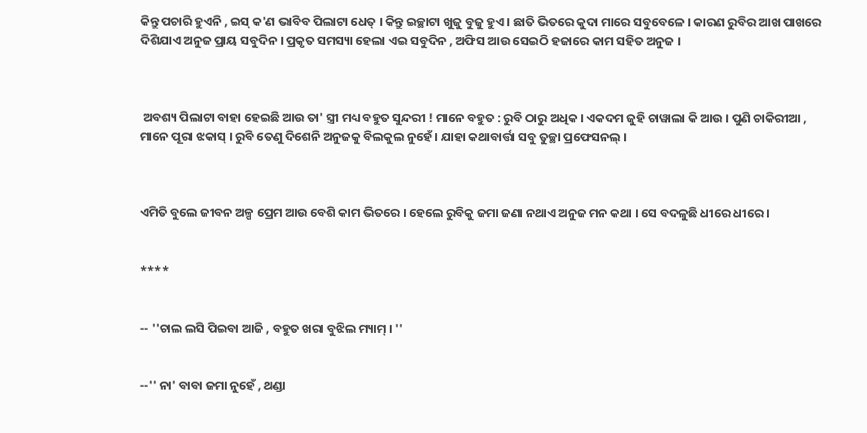କିନ୍ତୁ ପଚାରି ହୁଏନି , ଇସ୍ କ'ଣ ଭାବିବ ପିଲାଟା ଧେତ୍ । କିନ୍ତୁ ଇଚ୍ଛାଟା ଖୁଜୁ ବୁଜୁ ହୁଏ । ଛାତି ଭିତରେ କୁଦା ମାରେ ସବୁବେଳେ । କାରଣ ରୁବିର ଆଖ ପାଖରେ ଦିଶିଯାଏ ଅନୁଜ ପ୍ରାୟ ସବୁଦିନ । ପ୍ରକୃତ ସମସ୍ୟା ହେଲା ଏଇ ସବୁଦିନ , ଅଫିସ ଆଉ ସେଇଠି ହଜାରେ କାମ ସହିତ ଅନୁଜ ।



 ଅବଶ୍ୟ ପିଲାଟା ବାହା ହେଇଛି ଆଉ ତା' ସ୍ତ୍ରୀ ମଧ୍ୟ ବହୁତ ସୁନ୍ଦରୀ ! ମାନେ ବହୁତ : ରୁବି ଠାରୁ ଅଧିକ । ଏକଦମ ଜୁହି ଚାୱାଲା କି ଆଉ । ପୁଣି ଚାକିରୀଆ , ମାନେ ପୂରା ଝକାସ୍ । ରୁବି ତେଣୁ ଦିଶେନି ଅନୁଜକୁ ବିଲକୁଲ ନୁହେଁ । ଯାହା କଥାବାର୍ତ୍ତା ସବୁ ତୁଚ୍ଛା ପ୍ରଫେସନଲ୍ ।



ଏମିତି ବୁଲେ ଜୀବନ ଅଳ୍ପ ପ୍ରେମ ଆଉ ବେଶି କାମ ଭିତରେ । ହେଲେ ରୁବିକୁ ଜମା ଜଣା ନଥାଏ ଅନୁଜ ମନ କଥା । ସେ ବଦଳୁଛି ଧୀରେ ଧୀରେ ।


****


-- ''ଚାଲ ଲସି ପିଇବା ଆଜି , ବହୁତ ଖରା ବୁଝିଲ ମ୍ୟାମ୍ । ''


--'' ନା' ବାବା ଜମା ନୁହେଁ , ଥଣ୍ଡା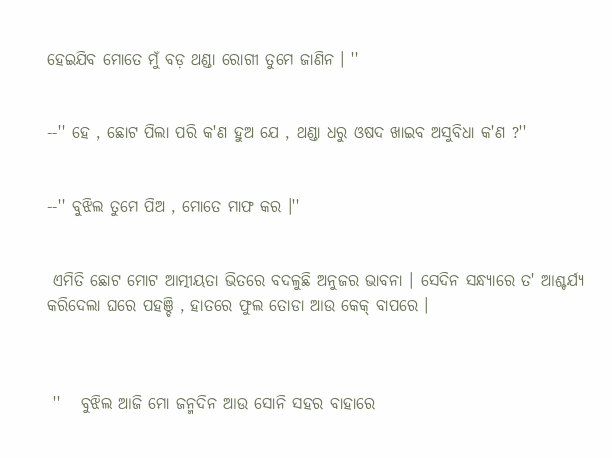ହେଇଯିବ ମୋତେ ମୁଁ ବଡ଼ ଥଣ୍ଡା ରୋଗୀ ତୁମେ ଜାଣିନ । ''


--'' ହେ , ଛୋଟ ପିଲା ପରି କ'ଣ ହୁଅ ଯେ , ଥଣ୍ଡା ଧରୁ ଓଷଦ ଖାଇବ ଅସୁବିଧା କ'ଣ ?''


--'' ବୁଝିଲ ତୁମେ ପିଅ , ମୋତେ ମାଫ କର ।''


 ଏମିତି ଛୋଟ ମୋଟ ଆତ୍ମୀୟତା ଭିତରେ ବଦଳୁଛି ଅନୁଜର ଭାବନା । ସେଦିନ ସନ୍ଧ୍ୟାରେ ତ' ଆଶ୍ଚର୍ଯ୍ୟ କରିଦେଲା ଘରେ ପହଞ୍ଚି , ହାତରେ ଫୁଲ ତୋଡା ଆଉ କେକ୍ ବାପରେ ।



 ''   ବୁଝିଲ ଆଜି ମୋ ଜନ୍ମଦିନ ଆଉ ସୋନି ସହର ବାହାରେ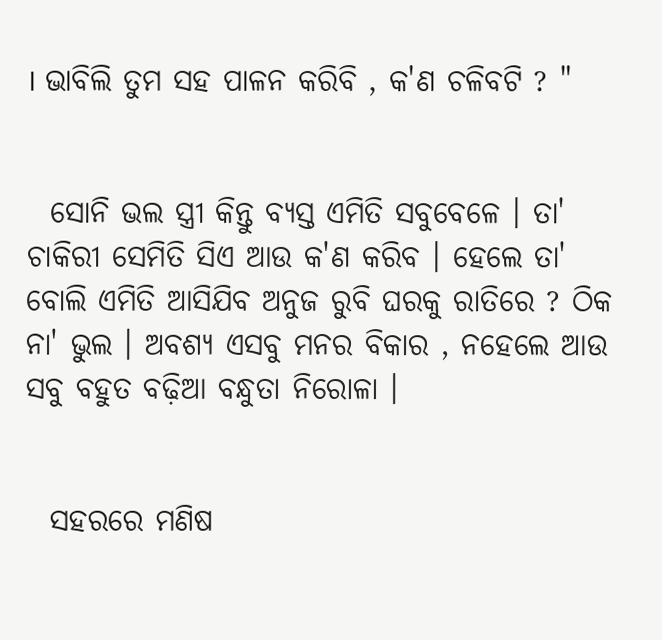। ଭାବିଲି ତୁମ ସହ ପାଳନ କରିବି , କ'ଣ ଚଳିବଟି ? "


  ସୋନି ଭଲ ସ୍ତ୍ରୀ କିନ୍ତୁ ବ୍ୟସ୍ତ ଏମିତି ସବୁବେଳେ । ତା' ଚାକିରୀ ସେମିତି ସିଏ ଆଉ କ'ଣ କରିବ । ହେଲେ ତା' ବୋଲି ଏମିତି ଆସିଯିବ ଅନୁଜ ରୁବି ଘରକୁ ରାତିରେ ? ଠିକ ନା' ଭୁଲ । ଅବଶ୍ୟ ଏସବୁ ମନର ବିକାର , ନହେଲେ ଆଉ ସବୁ ବହୁତ ବଢ଼ିଆ ବନ୍ଧୁତା ନିରୋଳା ।


  ସହରରେ ମଣିଷ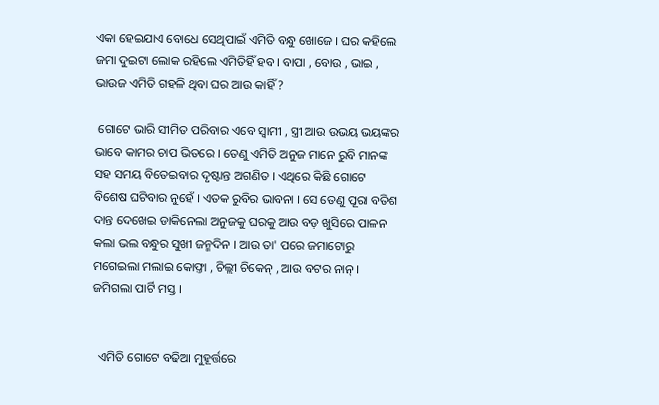ଏକା ହେଇଯାଏ ବୋଧେ ସେଥିପାଇଁ ଏମିତି ବନ୍ଧୁ ଖୋଜେ । ଘର କହିଲେ ଜମା ଦୁଇଟା ଲୋକ ରହିଲେ ଏମିତିହିଁ ହବ । ବାପା , ବୋଉ , ଭାଇ , ଭାଉଜ ଏମିତି ଗହଳି ଥିବା ଘର ଆଉ କାହିଁ ?

 ଗୋଟେ ଭାରି ସୀମିତ ପରିବାର ଏବେ ସ୍ୱାମୀ , ସ୍ତ୍ରୀ ଆଉ ଉଭୟ ଭୟଙ୍କର ଭାବେ କାମର ଚାପ ଭିତରେ । ତେଣୁ ଏମିତି ଅନୁଜ ମାନେ ରୁବି ମାନଙ୍କ ସହ ସମୟ ବିତେଇବାର ଦୃଷ୍ଟାନ୍ତ ଅଗଣିତ । ଏଥିରେ କିଛି ଗୋଟେ ବିଶେଷ ଘଟିବାର ନୁହେଁ । ଏତକ ରୁବିର ଭାବନା । ସେ ତେଣୁ ପୂରା ବତିଶ ଦାନ୍ତ ଦେଖେଇ ଡାକିନେଲା ଅନୁଜକୁ ଘରକୁ ଆଉ ବଡ଼ ଖୁସିରେ ପାଳନ କଲା ଭଲ ବନ୍ଧୁର ସୁଖୀ ଜନ୍ମଦିନ । ଆଉ ତା' ପରେ ଜମାଟୋରୁ ମଗେଇଲା ମଲାଇ କୋଫ୍ତା , ଚିଲ୍ଲୀ ଚିକେନ୍ , ଆଉ ବଟର ନାନ୍ । ଜମିଗଲା ପାର୍ଟି ମସ୍ତ ।


  ଏମିତି ଗୋଟେ ବଢିଆ ମୁହୂର୍ତ୍ତରେ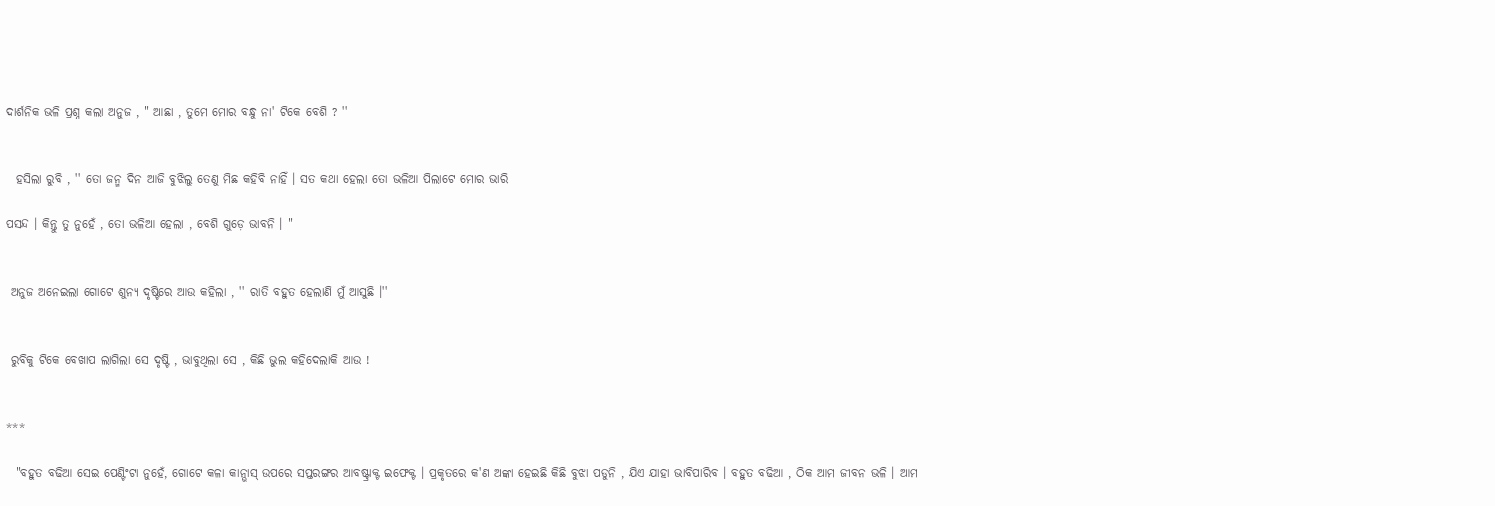ଦାର୍ଶନିକ ଭଳି ପ୍ରଶ୍ନ କଲା ଅନୁଜ , " ଆଛା , ତୁମେ ମୋର ବନ୍ଧୁ ନା' ଟିକେ ବେଶି ? ''


  ହସିଲା ରୁବି , '' ତୋ ଜନ୍ମ ଦିନ ଆଜି ବୁଝିଲୁ ତେଣୁ ମିଛ କହିବି ନାହିଁ । ସତ କଥା ହେଲା ତୋ ଭଳିଆ ପିଲାଟେ ମୋର ଭାରି

ପସନ୍ଦ । କିନ୍ତୁ ତୁ ନୁହେଁ , ତୋ ଭଳିଆ ହେଲା , ବେଶି ଗୁଡ଼େ ଭାବନି । "


 ଅନୁଜ ଅନେଇଲା ଗୋଟେ ଶୁନ୍ୟ ଦୃଷ୍ଟିରେ ଆଉ କହିଲା , '' ରାତି ବହୁତ ହେଲାଣି ମୁଁ ଆସୁଛି ।''


 ରୁବିକୁ ଟିକେ ବେଖାପ ଲାଗିଲା ସେ ଦୃଷ୍ଟି , ଭାବୁଥିଲା ସେ , କିଛି ଭୁଲ କହିଦେଲାକି ଆଉ !


***

  "ବହୁତ ବଢିଆ ସେଇ ପେଣ୍ଟିଂଟା ନୁହେଁ, ଗୋଟେ କଳା କାନ୍ଭାସ୍ ଉପରେ ସପ୍ତରଙ୍ଗର ଆବଷ୍ଟ୍ରାକ୍ଟ ଇଫେକ୍ଟ । ପ୍ରକୃତରେ କ'ଣ ଅଙ୍କା ହେଇଛି କିଛି ବୁଝା ପଡୁନି , ଯିଏ ଯାହା ଭାବିପାରିବ । ବହୁତ ବଢିଆ , ଠିକ ଆମ ଜୀବନ ଭଳି । ଆମ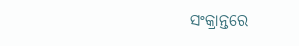ସଂକ୍ରାନ୍ତରେ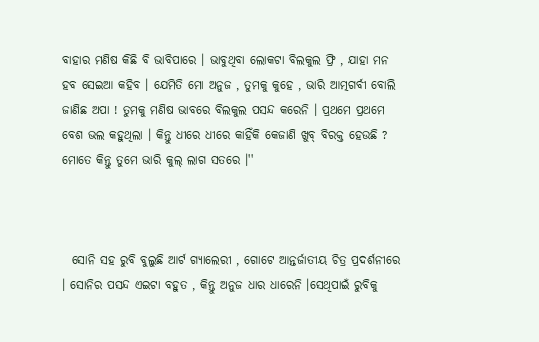ବାହାର ମଣିଷ କିଛି ବି ଭାବିପାରେ । ଭାବୁଥିବା ଲୋକଟା ବିଲକୁଲ ଫ୍ରି , ଯାହା ମନ ହବ ସେଇଆ କହିବ । ଯେମିତି ମୋ ଅନୁଜ , ତୁମକୁ କୁହେ , ଭାରି ଆତ୍ମଗର୍ବୀ ବୋଲି ଜାଣିଛ ଅପା ! ତୁମକୁ ମଣିଷ ଭାବରେ ବିଲକୁଲ ପସନ୍ଦ କରେନି । ପ୍ରଥମେ ପ୍ରଥମେ ବେଶ ଭଲ କହୁଥିଲା । କିନ୍ତୁ ଧୀରେ ଧୀରେ କାହିଁକି କେଜାଣି ଖୁବ୍ ବିରକ୍ତ ହେଉଛି ? ମୋତେ କିନ୍ତୁ ତୁମେ ଭାରି କୁଲ୍ ଲାଗ ସତରେ ।''



  ସୋନି ସହ ରୁବି ବୁଲୁଛି ଆର୍ଟ ଗ୍ୟାଲେରୀ , ଗୋଟେ ଆନ୍ତର୍ଜାତୀୟ ଚିତ୍ର ପ୍ରଦର୍ଶନୀରେ । ସୋନିର ପସନ୍ଦ ଏଇଟା ବହୁତ , କିନ୍ତୁ ଅନୁଜ ଧାର ଧାରେନି ।ସେଥିପାଇଁ ରୁବିକୁ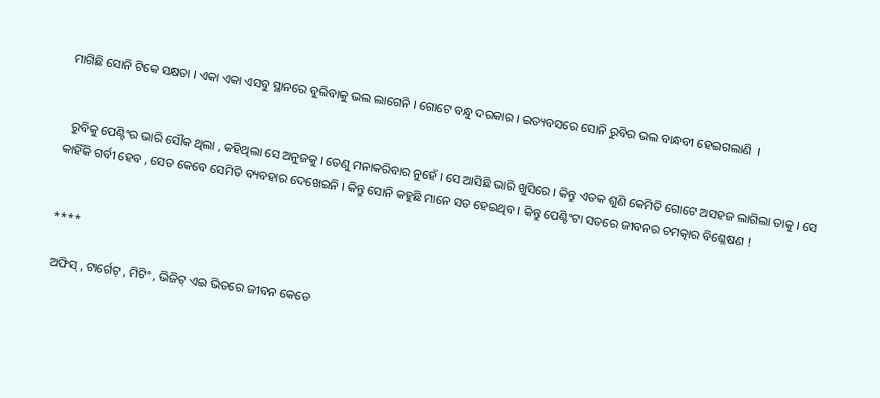ମାଗିଛି ସୋନି ଟିକେ ସକ୍ଷତା । ଏକା ଏକା ଏସବୁ ସ୍ଥାନରେ ବୁଲିବାକୁ ଭଲ ଲାଗେନି । ଗୋଟେ ବନ୍ଧୁ ଦରକାର । ଇତ୍ୟବସରେ ସୋନି ରୁବିର ଭଲ ବାନ୍ଧବୀ ହେଇଗଲାଣି  ।


  ରୁବିକୁ ପେଣ୍ଟିଂର ଭାରି ସୌକ ଥିଲା , କହିଥିଲା ସେ ଅନୁଜକୁ । ତେଣୁ ମନାକରିବାର ନୁହେଁ । ସେ ଆସିଛି ଭାରି ଖୁସିରେ । କିନ୍ତୁ ଏତକ ଶୁଣି କେମିତି ଗୋଟେ ଅସହଜ ଲାଗିଲା ତାକୁ । ସେ କାହିଁକି ଗର୍ବୀ ହେବ , ସେତ କେବେ ସେମିତି ବ୍ୟବହାର ଦେଖେଇନି । କିନ୍ତୁ ସୋନି କହୁଛି ମାନେ ସତ ହେଇଥିବ । କିନ୍ତୁ ପେଣ୍ଟିଂଟା ସତରେ ଜୀବନର ଚମତ୍କାର ବିଶ୍ଳେଷଣ !


****

 ଅଫିସ୍ , ଟାର୍ଗେଟ୍ , ମିଟିଂ , ଭିଜିଟ୍ ଏଇ ଭିତରେ ଜୀବନ କେଡେ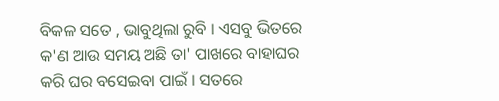ବିକଳ ସତେ , ଭାବୁଥିଲା ରୁବି । ଏସବୁ ଭିତରେ କ'ଣ ଆଉ ସମୟ ଅଛି ତା' ପାଖରେ ବାହାଘର କରି ଘର ବସେଇବା ପାଇଁ । ସତରେ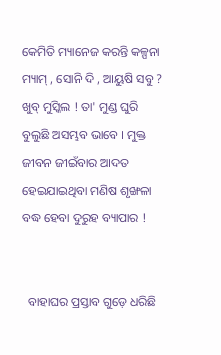କେମିତି ମ୍ୟାନେଜ କରନ୍ତି କଳ୍ପନା ମ୍ୟାମ୍ , ସୋନି ଦି , ଆୟୁଷି ସବୁ ? ଖୁବ୍ ମୁସ୍କିଲ ! ତା' ମୁଣ୍ଡ ଘୁରି ବୁଲୁଛି ଅସମ୍ଭବ ଭାବେ । ମୁକ୍ତ ଜୀବନ ଜୀଇଁବାର ଆଦତ ହେଇଯାଇଥିବା ମଣିଷ ଶୃଙ୍ଖଳା ବଦ୍ଧ ହେବା ଦୁରୁହ ବ୍ୟାପାର !


  ବାହାଘର ପ୍ରସ୍ତାବ ଗୁଡ଼େ ଧରିଛି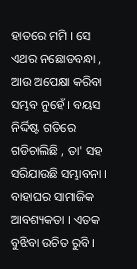ହାତରେ ମମି । ସେ ଏଥର ନଛୋଡବନ୍ଧା , ଆଉ ଅପେକ୍ଷା କରିବା ସମ୍ଭବ ନୁହେଁ । ବୟସ ନିର୍ଦ୍ଦିଷ୍ଟ ଗତିରେ ଗଡିଚାଲିଛି , ତା' ସହ ସରିଯାଉଛି ସମ୍ଭାବନା । ବାହାଘର ସାମାଜିକ ଆବଶ୍ୟକତା । ଏତକ ବୁଝିବା ଉଚିତ ରୁବି ।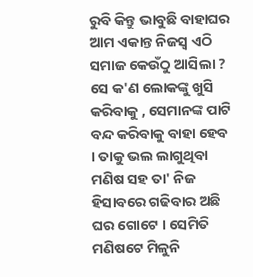ରୁବି କିନ୍ତୁ ଭାବୁଛି ବାହାଘର ଆମ ଏକାନ୍ତ ନିଜସ୍ୱ ଏଠି ସମାଜ କେଉଁଠୁ ଆସିଲା ? ସେ କ'ଣ ଲୋକଙ୍କୁ ଖୁସି କରିବାକୁ , ସେମାନଙ୍କ ପାଟି ବନ୍ଦ କରିବାକୁ ବାହା ହେବ । ତାକୁ ଭଲ ଲାଗୁଥିବା ମଣିଷ ସହ ତା' ନିଜ ହିସାବରେ ଗଢିବାର ଅଛି ଘର ଗୋଟେ । ସେମିତି ମଣିଷଟେ ମିଳୁନି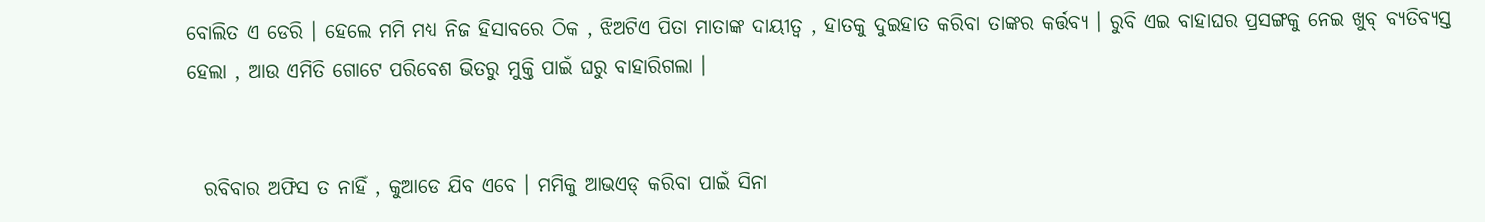ବୋଲିତ ଏ ଡେରି । ହେଲେ ମମି ମଧ୍ୟ ନିଜ ହିସାବରେ ଠିକ , ଝିଅଟିଏ ପିତା ମାତାଙ୍କ ଦାୟୀତ୍ୱ , ହାତକୁ ଦୁଇହାତ କରିବା ତାଙ୍କର କର୍ତ୍ତବ୍ୟ । ରୁବି ଏଇ ବାହାଘର ପ୍ରସଙ୍ଗକୁ ନେଇ ଖୁବ୍ ବ୍ୟତିବ୍ୟସ୍ତ ହେଲା , ଆଉ ଏମିତି ଗୋଟେ ପରିବେଶ ଭିତରୁ ମୁକ୍ତି ପାଇଁ ଘରୁ ବାହାରିଗଲା ।


  ରବିବାର ଅଫିସ ତ ନାହିଁ , କୁଆଡେ ଯିବ ଏବେ । ମମିକୁ ଆଭଏଡ୍ କରିବା ପାଇଁ ସିନା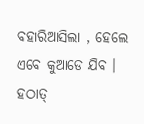ବହାରିଆସିଲା , ହେଲେ ଏବେ କୁଆଡେ ଯିବ । ହଠାତ୍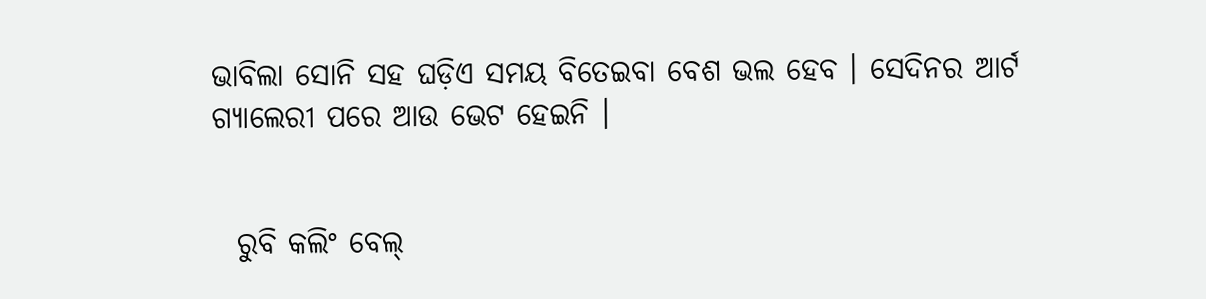ଭାବିଲା ସୋନି ସହ ଘଡ଼ିଏ ସମୟ ବିତେଇବା ବେଶ ଭଲ ହେବ । ସେଦିନର ଆର୍ଟ ଗ୍ୟାଲେରୀ ପରେ ଆଉ ଭେଟ ହେଇନି ।


  ରୁବି କଲିଂ ବେଲ୍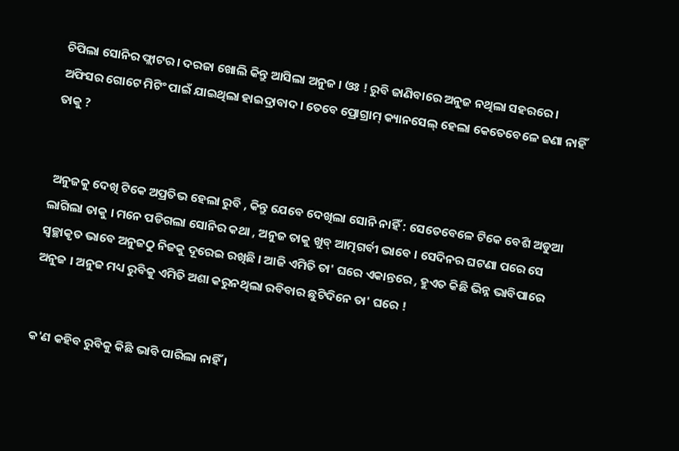ଚିପିଲା ସୋନିର ଫ୍ଲାଟର । ଦରଜା ଖୋଲି କିନ୍ତୁ ଆସିଲା ଅନୁଜ । ଓଃ ! ରୁବି ଜାଣିବାରେ ଅନୁଜ ନଥିଲା ସହରରେ । ଅଫିସର ଗୋଟେ ମିଟିଂ ପାଇଁ ଯାଇଥିଲା ହାଇଦ୍ରାବାଦ। ତେବେ ପ୍ରୋଗ୍ରାମ୍ କ୍ୟାନସେଲ୍ ହେଲା କେତେବେଳେ ଜଣା ନାହିଁ ତାକୁ ?


 ଅନୁଜକୁ ଦେଖି ଟିକେ ଅପ୍ରତିଭ ହେଲା ରୁବି , କିନ୍ତୁ ଯେବେ ଦେଖିଲା ସୋନି ନାହିଁ : ସେତେବେଳେ ଟିକେ ବେଶି ଅଡୁଆ ଲାଗିଲା ତାକୁ । ମନେ ପଡିଗଲା ସୋନିର କଥା , ଅନୁଜ ତାକୁ ଖୁବ୍ ଆତ୍ମଗର୍ବୀ ଭାବେ । ସେଦିନର ଘଟଣା ପରେ ସେ ସ୍ୱଚ୍ଛାକୃତ ଭାବେ ଅନୁଜଠୁ ନିଜକୁ ଦୂରେଇ ରଖିଛି । ଆଜି ଏମିତି ତା' ଘରେ ଏକାନ୍ତରେ , ହୁଏତ କିଛି ଭିନ୍ନ ଭାବିପାରେ ଅନୁଜ । ଅନୁଜ ମଧ୍ୟ ରୁବିକୁ ଏମିତି ଅଶା କରୁନଥିଲା ରବିବାର ଛୁଟିଦିନେ ତା' ଘରେ !


କ'ଣ କହିବ ରୁବିକୁ କିଛି ଭାବି ପାରିଲା ନାହିଁ ।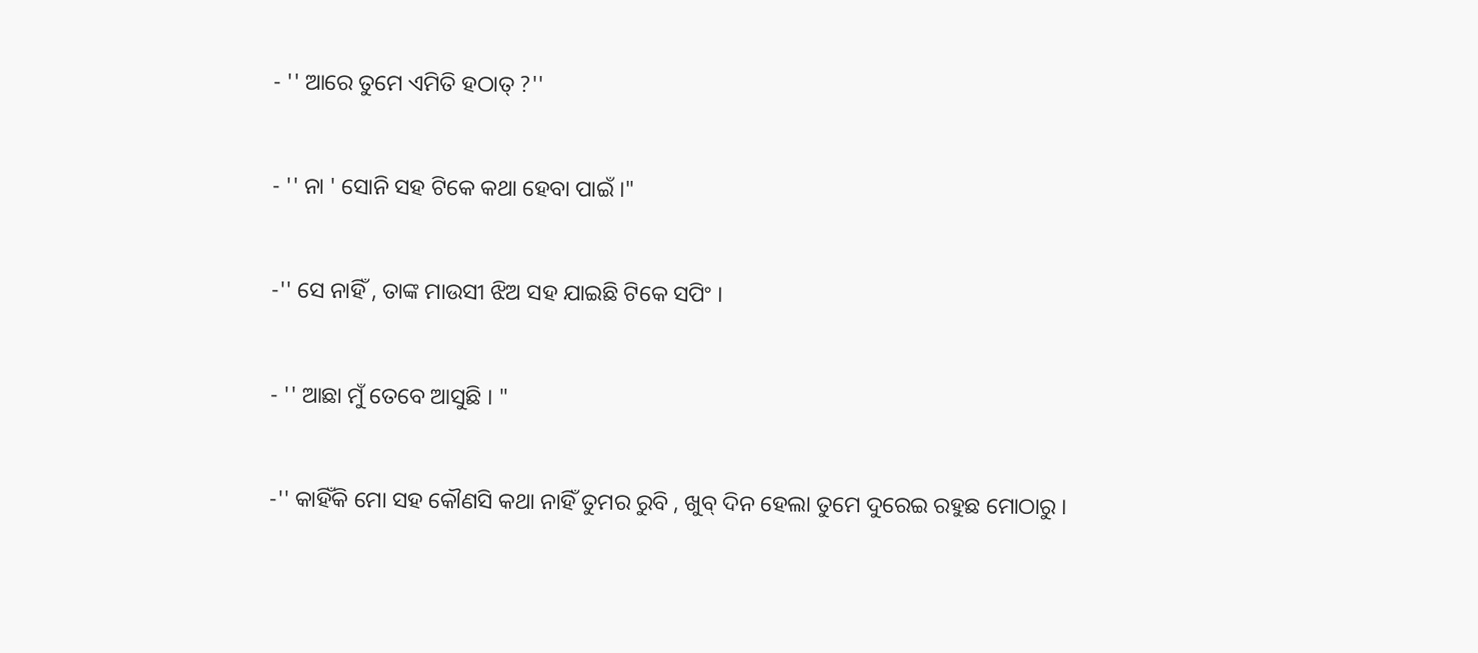- '' ଆରେ ତୁମେ ଏମିତି ହଠାତ୍ ?''


- '' ନା ' ସୋନି ସହ ଟିକେ କଥା ହେବା ପାଇଁ ।"


-'' ସେ ନାହିଁ , ତାଙ୍କ ମାଉସୀ ଝିଅ ସହ ଯାଇଛି ଟିକେ ସପିଂ ।


- '' ଆଛା ମୁଁ ତେବେ ଆସୁଛି । "


-'' କାହିଁକି ମୋ ସହ କୌଣସି କଥା ନାହିଁ ତୁମର ରୁବି , ଖୁବ୍ ଦିନ ହେଲା ତୁମେ ଦୁରେଇ ରହୁଛ ମୋଠାରୁ ।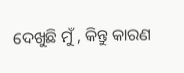ଦେଖୁଛି ମୁଁ , କିନ୍ତୁ କାରଣ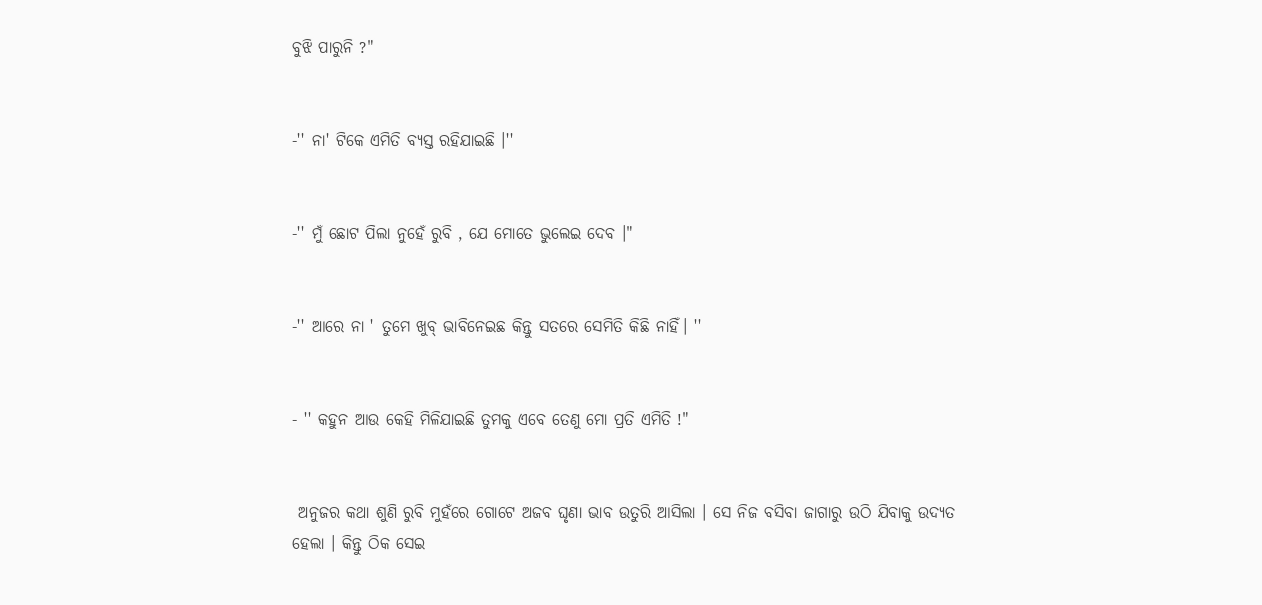ବୁଝି ପାରୁନି ?"


-'' ନା' ଟିକେ ଏମିତି ବ୍ୟସ୍ତ ରହିଯାଇଛି ।''


-'' ମୁଁ ଛୋଟ ପିଲା ନୁହେଁ ରୁବି , ଯେ ମୋତେ ଭୁଲେଇ ଦେବ ।"


-'' ଆରେ ନା ' ତୁମେ ଖୁବ୍ ଭାବିନେଇଛ କିନ୍ତୁ ସତରେ ସେମିତି କିଛି ନାହିଁ। ''


- '' କହୁନ ଆଉ କେହି ମିଳିଯାଇଛି ତୁମକୁ ଏବେ ତେଣୁ ମୋ ପ୍ରତି ଏମିତି !"


 ଅନୁଜର କଥା ଶୁଣି ରୁବି ମୁହଁରେ ଗୋଟେ ଅଜବ ଘୃଣା ଭାବ ଉତୁରି ଆସିଲା । ସେ ନିଜ ବସିବା ଜାଗାରୁ ଉଠି ଯିବାକୁ ଉଦ୍ୟତ ହେଲା । କିନ୍ତୁ ଠିକ ସେଇ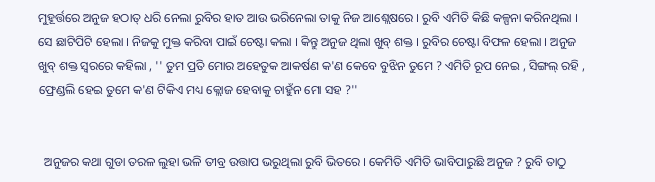ମୁହୂର୍ତ୍ତରେ ଅନୁଜ ହଠାତ୍ ଧରି ନେଲା ରୁବିର ହାତ ଆଉ ଭରିନେଲା ତାକୁ ନିଜ ଆଶ୍ଲେଷରେ । ରୁବି ଏମିତି କିଛି କଳ୍ପନା କରିନଥିଲା । ସେ ଛାଟିପିଟି ହେଲା । ନିଜକୁ ମୁକ୍ତ କରିବା ପାଇଁ ଚେଷ୍ଟା କଲା । କିନ୍ତୁ ଅନୁଜ ଥିଲା ଖୁବ୍ ଶକ୍ତ । ରୁବିର ଚେଷ୍ଟା ବିଫଳ ହେଲା । ଅନୁଜ ଖୁବ୍ ଶକ୍ତ ସ୍ୱରରେ କହିଲା , '' ତୁମ ପ୍ରତି ମୋର ଅହେତୁକ ଆକର୍ଷଣ କ'ଣ କେବେ ବୁଝିନ ତୁମେ ? ଏମିତି ରୂପ ନେଇ , ସିଙ୍ଗଲ୍ ରହି , ଫ୍ରେଣ୍ଡଲି ହେଇ ତୁମେ କ'ଣ ଟିକିଏ ମଧ୍ୟ କ୍ଲୋଜ ହେବାକୁ ଚାହୁଁନ ମୋ ସହ ?''


  ଅନୁଜର କଥା ଗୁଡା ତରଳ ଲୁହା ଭଳି ତୀବ୍ର ଉତ୍ତାପ ଭରୁଥିଲା ରୁବି ଭିତରେ । କେମିତି ଏମିତି ଭାବିପାରୁଛି ଅନୁଜ ? ରୁବି ତାଠୁ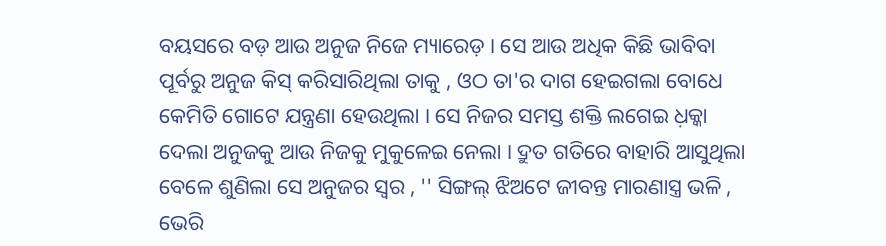ବୟସରେ ବଡ଼ ଆଉ ଅନୁଜ ନିଜେ ମ୍ୟାରେଡ଼ । ସେ ଆଉ ଅଧିକ କିଛି ଭାବିବା ପୂର୍ବରୁ ଅନୁଜ କିସ୍ କରିସାରିଥିଲା ତାକୁ , ଓଠ ତା'ର ଦାଗ ହେଇଗଲା ବୋଧେ କେମିତି ଗୋଟେ ଯନ୍ତ୍ରଣା ହେଉଥିଲା । ସେ ନିଜର ସମସ୍ତ ଶକ୍ତି ଲଗେଇ ଧ଼କ୍କା ଦେଲା ଅନୁଜକୁ ଆଉ ନିଜକୁ ମୁକୁଳେଇ ନେଲା । ଦ୍ରୁତ ଗତିରେ ବାହାରି ଆସୁଥିଲା ବେଳେ ଶୁଣିଲା ସେ ଅନୁଜର ସ୍ୱର , '' ସିଙ୍ଗଲ୍ ଝିଅଟେ ଜୀବନ୍ତ ମାରଣାସ୍ତ୍ର ଭଳି , ଭେରି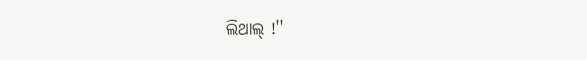ଲିଥାଲ୍ !''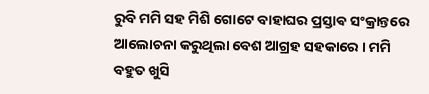ରୁବି ମମି ସହ ମିଶି ଗୋଟେ ବାହାଘର ପ୍ରସ୍ତାଵ ସଂକ୍ରାନ୍ତରେ ଆଲୋଚନା କରୁଥିଲା ବେଶ ଆଗ୍ରହ ସହକାରେ । ମମି ବହୁତ ଖୁସି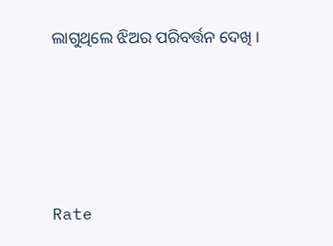ଲାଗୁଥିଲେ ଝିଅର ପରିବର୍ତ୍ତନ ଦେଖି ।






Rate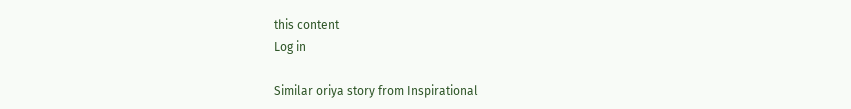this content
Log in

Similar oriya story from Inspirational